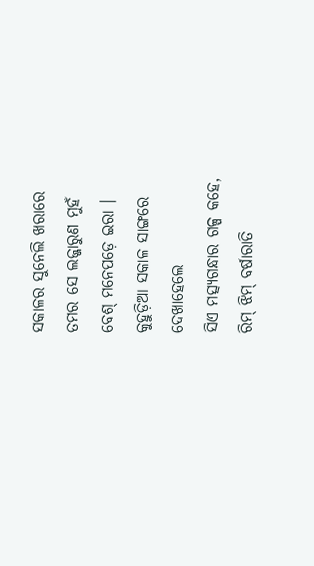ସକାଳର ସୁନେଲି ଖରାରେ
ତମର ସେ ଲଜ୍ଜାରୁଣ ମୁହଁ
ବେଶ୍ ମନେପଡ଼େ ଇରା ।
କୁହୁଡ଼ିଆ ସକାଳ ସାଙ୍ଗରେ
ଦେଖାହେଲେ
ସିଏ ମତ୍ସ୍ୟଗନ୍ଧାର ଗଳ୍ପ କହେ,
ରିମ୍ ଝିମ୍ ବର୍ଷାରାତି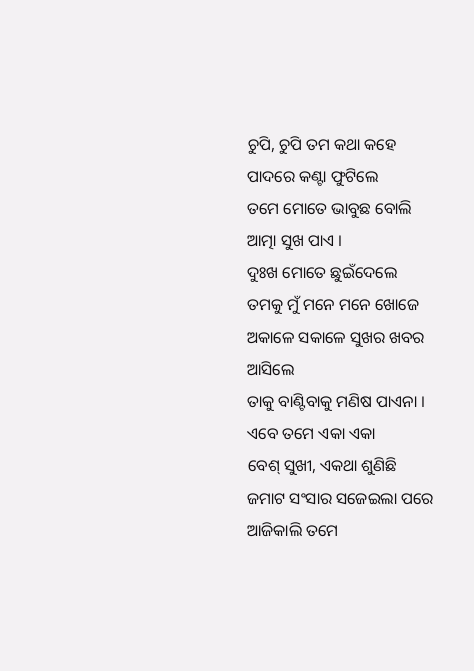ଚୁପି, ଚୁପି ତମ କଥା କହେ
ପାଦରେ କଣ୍ଟା ଫୁଟିଲେ
ତମେ ମୋତେ ଭାବୁଛ ବୋଲି
ଆତ୍ମା ସୁଖ ପାଏ ।
ଦୁଃଖ ମୋତେ ଛୁଇଁଦେଲେ
ତମକୁ ମୁଁ ମନେ ମନେ ଖୋଜେ
ଅକାଳେ ସକାଳେ ସୁଖର ଖବର ଆସିଲେ
ତାକୁ ବାଣ୍ଟିବାକୁ ମଣିଷ ପାଏନା ।
ଏବେ ତମେ ଏକା ଏକା
ବେଶ୍ ସୁଖୀ, ଏକଥା ଶୁଣିଛି
ଜମାଟ ସଂସାର ସଜେଇଲା ପରେ
ଆଜିକାଲି ତମେ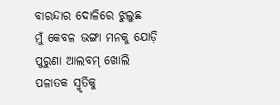ବାରନ୍ଦାର ଦୋଳିରେ ଝୁଲୁଛ
ମୁଁ କେବଳ ଭଙ୍ଗା ମନକୁ ଯୋଡ଼ି
ପୁରୁଣା ଆଲବମ୍ ଖୋଲି
ପଳାତକ ସ୍ମୃତିକୁ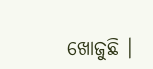ଖୋଜୁଛି ।